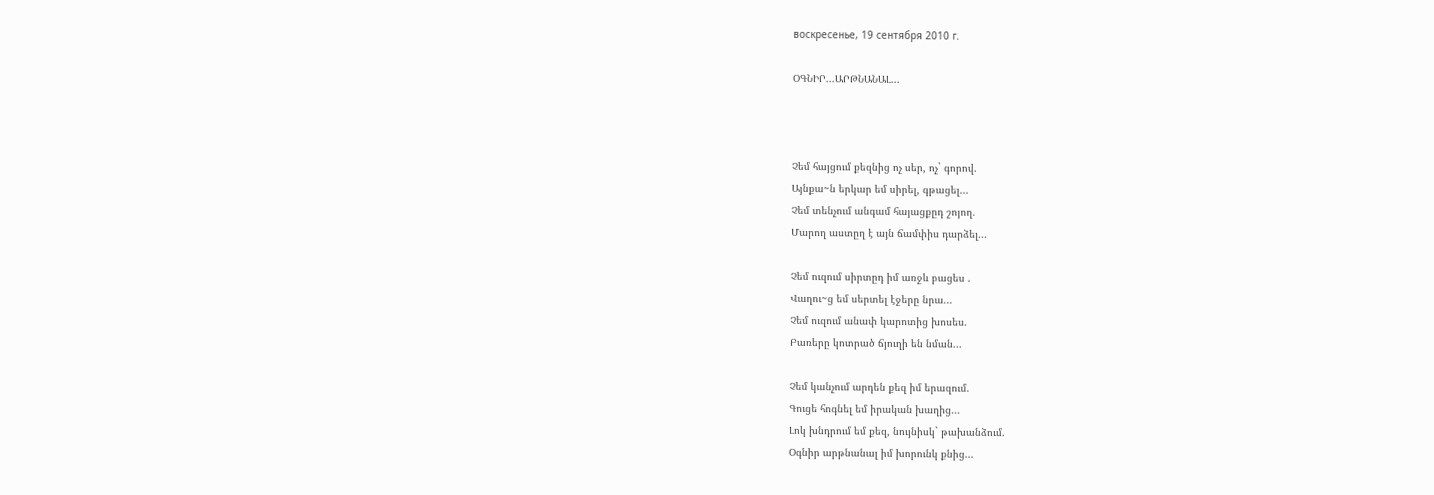воскресенье, 19 сентября 2010 г.

ՕԳՆԻՐ...ԱՐԹՆԱՆԱԼ...



Չեմ հայցում քեզնից ոչ սեր, ոչ` գորով.
Այնքա~ն երկար եմ սիրել, գթացել...
Չեմ տենչում անգամ հայացքըդ շոյող.
Մարող աստըղ է այն ճամփիս դարձել...

Չեմ ուզում սիրտըդ իմ առջև բացես .
Վաղու~ց եմ սերտել էջերը նրա...
Չեմ ուզում անափ կարոտից խոսես.
Բառերը կոտրած ճյուղի են նման...

Չեմ կանչում արդեն քեզ իմ երազում.
Գուցե հոգնել եմ իրական խաղից...
Լոկ խնդրում եմ քեզ, նույնիսկ` թախանձում.
Օգնիր արթնանալ իմ խորունկ քնից...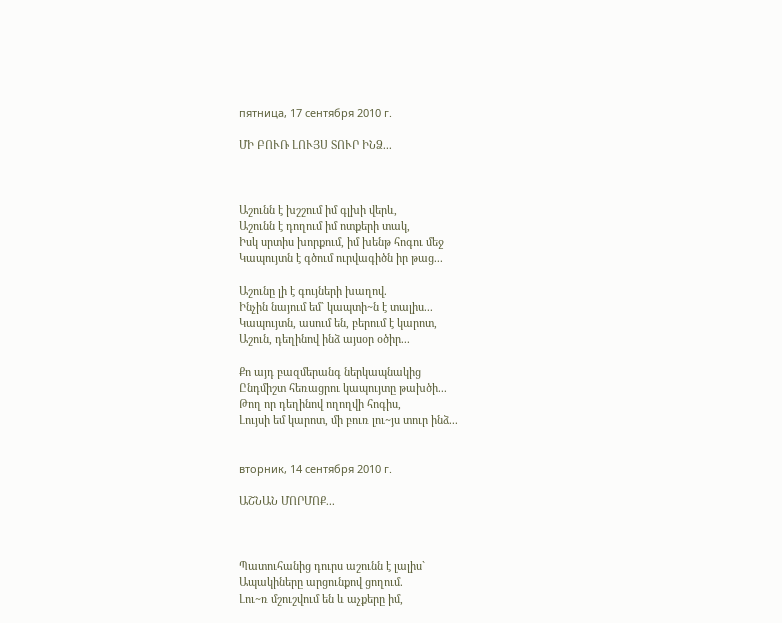пятница, 17 сентября 2010 г.

ՄԻ ԲՈՒՌ ԼՈՒՅՍ ՏՈՒՐ ԻՆՁ...



Աշունն է խշշում իմ գլխի վերև,
Աշունն է դողում իմ ոտքերի տակ,
Իսկ սրտիս խորքում, իմ խենթ հոգու մեջ
Կապույտն է գծում ուրվագիծն իր թաց...

Աշունը լի է գույների խաղով.
Ինչին նայում եմ` կապտի~ն է տալիս...
Կապույտն, ասում են, բերում է կարոտ,
Աշուն, դեղինով ինձ այսօր օծիր...

Քո այդ բազմերանգ ներկապնակից
Ընդմիշտ հեռացրու կապույտը թախծի...
Թող որ դեղինով ողողվի հոգիս,
Լույսի եմ կարոտ, մի բուռ լու~յս տուր ինձ...


вторник, 14 сентября 2010 г.

ԱՇՆԱՆ ՄՈՐՄՈՔ...



Պատուհանից դուրս աշունն է լալիս`
Ապակիները արցունքով ցողում.
Լու~ռ մշուշվում են և աչքերը իմ,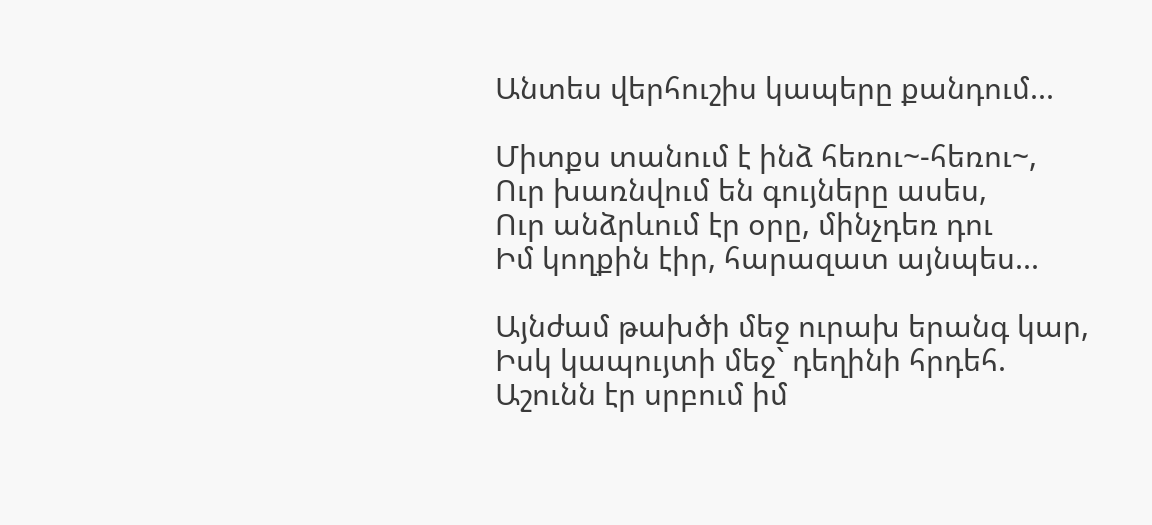Անտես վերհուշիս կապերը քանդում...

Միտքս տանում է ինձ հեռու~-հեռու~,
Ուր խառնվում են գույները ասես,
Ուր անձրևում էր օրը, մինչդեռ դու
Իմ կողքին էիր, հարազատ այնպես...

Այնժամ թախծի մեջ ուրախ երանգ կար,
Իսկ կապույտի մեջ` դեղինի հրդեհ.
Աշունն էր սրբում իմ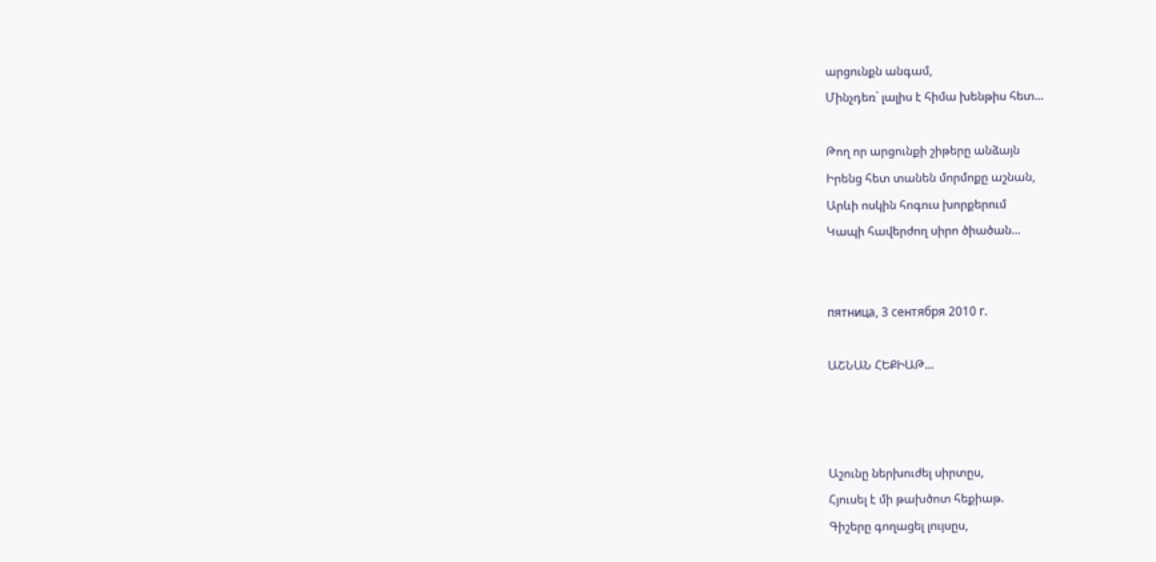արցունքն անգամ,
Մինչդեռ` լալիս է հիմա խենթիս հետ...

Թող որ արցունքի շիթերը անձայն
Իրենց հետ տանեն մորմոքը աշնան,
Արևի ոսկին հոգուս խորքերում
Կապի հավերժող սիրո ծիածան...


пятница, 3 сентября 2010 г.

ԱՇՆԱՆ ՀԵՔԻԱԹ...



Աշունը ներխուժել սիրտըս,
Հյուսել է մի թախծոտ հեքիաթ.
Գիշերը գողացել լույսըս,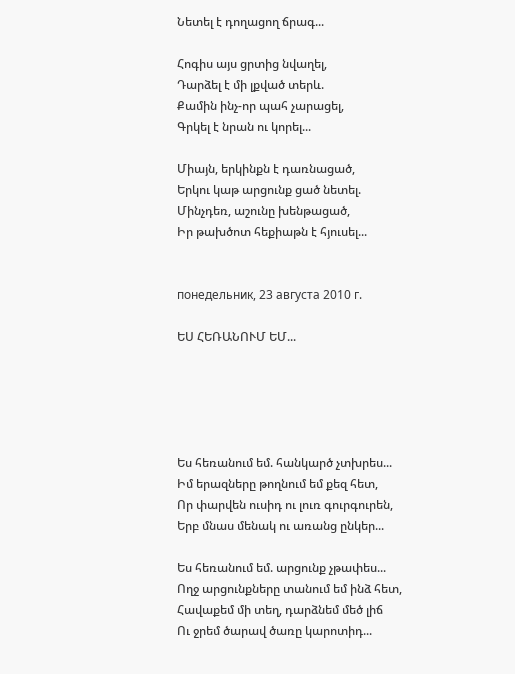Նետել է դողացող ճրագ...

Հոգիս այս ցրտից նվաղել,
Դարձել է մի լքված տերև.
Քամին ինչ-որ պահ չարացել,
Գրկել է նրան ու կորել...

Միայն, երկինքն է դառնացած,
Երկու կաթ արցունք ցած նետել.
Մինչդեռ, աշունը խենթացած,
Իր թախծոտ հեքիաթն է հյուսել...


понедельник, 23 августа 2010 г.

ԵՍ ՀԵՌԱՆՈՒՄ ԵՄ...





Ես հեռանում եմ. հանկարծ չտխրես...
Իմ երազները թողնում եմ քեզ հետ,
Որ փարվեն ուսիդ ու լուռ գուրգուրեն,
Երբ մնաս մենակ ու առանց ընկեր...

Ես հեռանում եմ. արցունք չթափես...
Ողջ արցունքները տանում եմ ինձ հետ,
Հավաքեմ մի տեղ, դարձնեմ մեծ լիճ
Ու ջրեմ ծարավ ծառը կարոտիդ...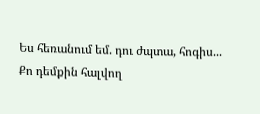Ես հեռանում եմ. դու ժպտա, հոգիս...
Քո դեմքին հալվող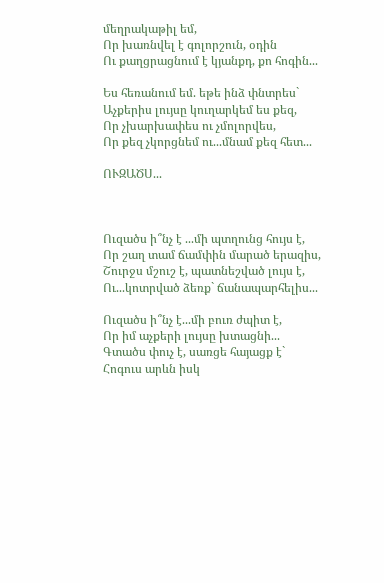մեղրակաթիլ եմ,
Որ խառնվել է գոլորշուն, օդին
Ու քաղցրացնում է կյանքդ, քո հոգին...

Ես հեռանում եմ. եթե ինձ փնտրես`
Աչքերիս լույսը կուղարկեմ ես քեզ,
Որ չխարխափես ու չմոլորվես,
Որ քեզ չկորցնեմ ու...մնամ քեզ հետ...

ՈՒԶԱԾՍ...



Ուզածս ի՞նչ է ...մի պտղունց հույս է,
Որ շաղ տամ ճամփին մարած երազիս,
Շուրջս մշուշ է, պատնեշված լույս է,
Ու...կոտրված ձեռք` ճանապարհելիս...

Ուզածս ի՞նչ է...մի բուռ ժպիտ է,
Որ իմ աչքերի լույսը խտացնի...
Գտածս փուչ է, սառցե հայացք է`
Հոգուս արևն իսկ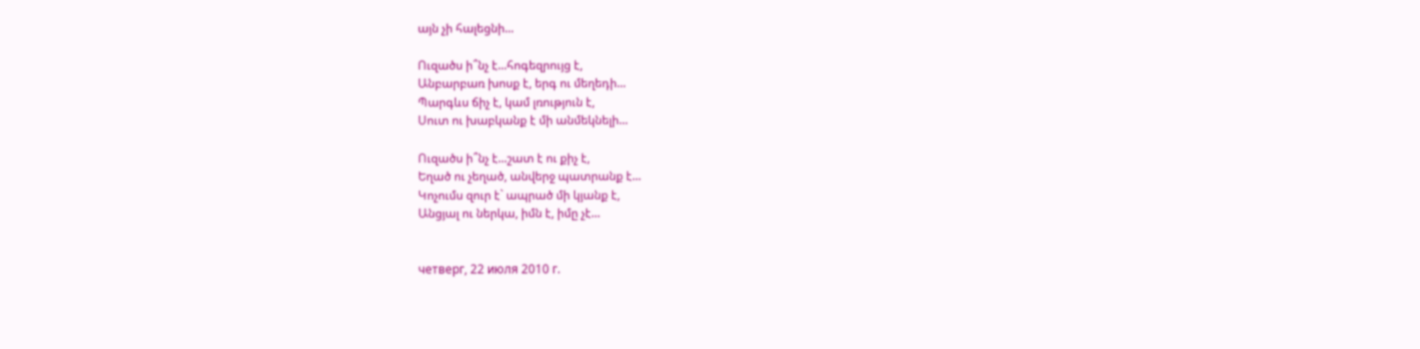այն չի հալեցնի...

Ուզածս ի՞նչ է...հոգեզրույց է,
Անբարբառ խոսք է, երգ ու մեղեդի...
Պարգևս ճիչ է, կամ լռություն է,
Սուտ ու խաբկանք է մի անմեկնելի...

Ուզածս ի՞նչ է...շատ է ու քիչ է,
Եղած ու չեղած, անվերջ պատրանք է...
Կոչումս զուր է` ապրած մի կյանք է,
Անցյալ ու ներկա, իմն է, իմը չէ...


четверг, 22 июля 2010 г.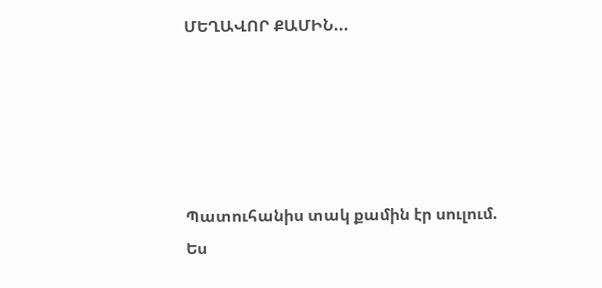ՄԵՂԱՎՈՐ ՔԱՄԻՆ...





Պատուհանիս տակ քամին էր սուլում.
Ես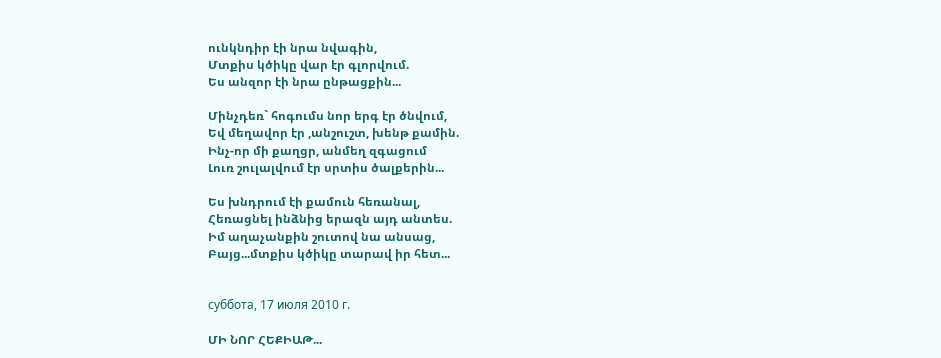ունկնդիր էի նրա նվագին,
Մտքիս կծիկը վար էր գլորվում.
Ես անզոր էի նրա ընթացքին...

Մինչդեռ` հոգումս նոր երգ էր ծնվում,
Եվ մեղավոր էր ,անշուշտ, խենթ քամին.
Ինչ-որ մի քաղցր, անմեղ զգացում
Լուռ շուլալվում էր սրտիս ծալքերին...

Ես խնդրում էի քամուն հեռանալ,
Հեռացնել ինձնից երազն այդ անտես.
Իմ աղաչանքին շուտով նա անսաց,
Բայց...մտքիս կծիկը տարավ իր հետ...


суббота, 17 июля 2010 г.

ՄԻ ՆՈՐ ՀԵՔԻԱԹ...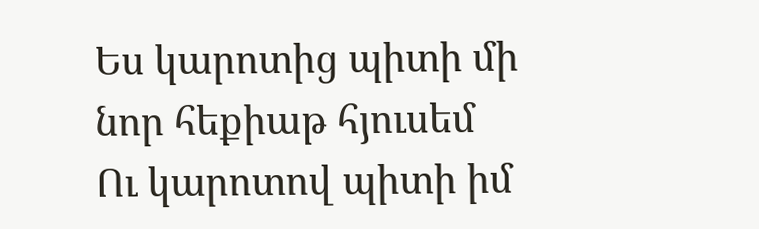Ես կարոտից պիտի մի նոր հեքիաթ հյուսեմ
Ու կարոտով պիտի իմ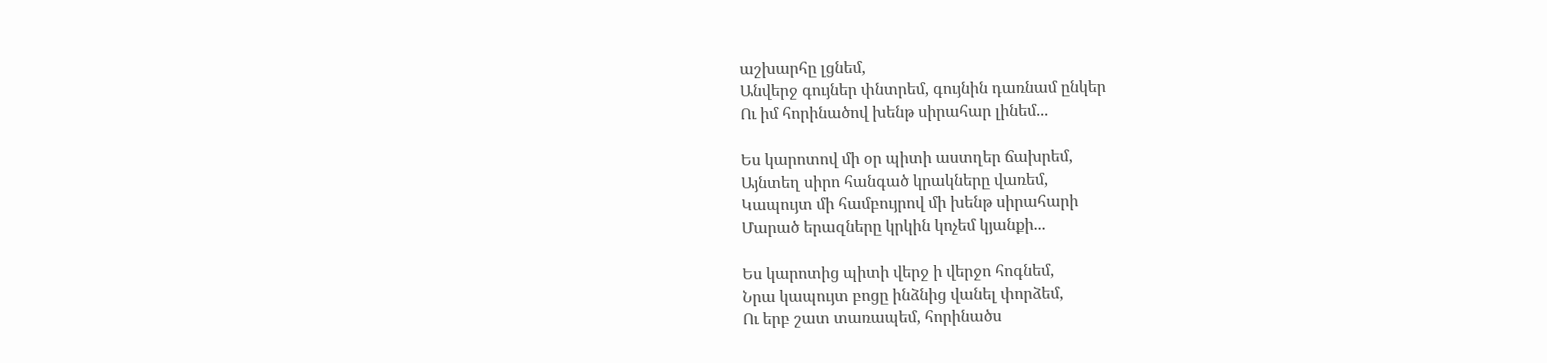աշխարհը լցնեմ,
Անվերջ գույներ փնտրեմ, գույնին դառնամ ընկեր
Ու իմ հորինածով խենթ սիրահար լինեմ...

Ես կարոտով մի օր պիտի աստղեր ճախրեմ,
Այնտեղ սիրո հանգած կրակները վառեմ,
Կապույտ մի համբույրով մի խենթ սիրահարի
Մարած երազները կրկին կոչեմ կյանքի...

Ես կարոտից պիտի վերջ ի վերջո հոգնեմ,
Նրա կապույտ բոցը ինձնից վանել փորձեմ,
Ու երբ շատ տառապեմ, հորինածս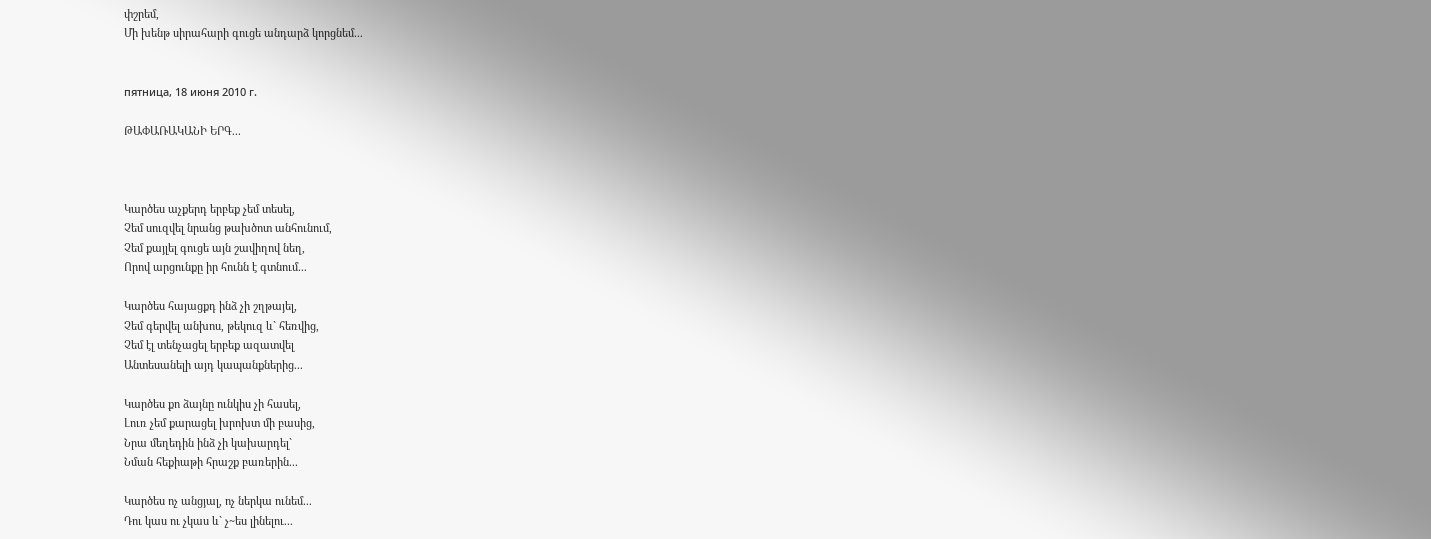փշրեմ,
Մի խենթ սիրահարի գուցե անդարձ կորցնեմ...


пятница, 18 июня 2010 г.

ԹԱՓԱՌԱԿԱՆԻ ԵՐԳ...



Կարծես աչքերդ երբեք չեմ տեսել,
Չեմ սուզվել նրանց թախծոտ անհունում,
Չեմ քայլել գուցե այն շավիղով նեղ,
Որով արցունքը իր հունն է գտնում...

Կարծես հայացքդ ինձ չի շղթայել,
Չեմ գերվել անխոս, թեկուզ և` հեռվից,
Չեմ էլ տենչացել երբեք ազատվել
Անտեսանելի այդ կապանքներից...

Կարծես քո ձայնը ունկիս չի հասել,
Լուռ չեմ քարացել խրոխտ մի բասից,
Նրա մեղեդին ինձ չի կախարդել`
Նման հեքիաթի հրաշք բառերին...

Կարծես ոչ անցյալ, ոչ ներկա ունեմ...
Դու կաս ու չկաս և` չ~ես լինելու...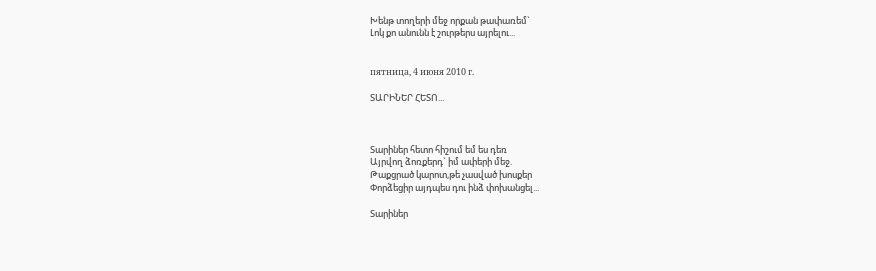Խենթ տողերի մեջ որքան թափառեմ`
Լոկ քո անունն է շուրթերս այրելու...


пятница, 4 июня 2010 г.

ՏԱՐԻՆԵՐ ՀԵՏՈ...



Տարիներ հետո հիշում եմ ես դեռ
Այրվող ձոռքերդ` իմ ափերի մեջ.
Թաքցրած կարոտ,թե չասված խոսքեր
Փորձեցիր այդպես դու ինձ փոխանցել...

Տարիներ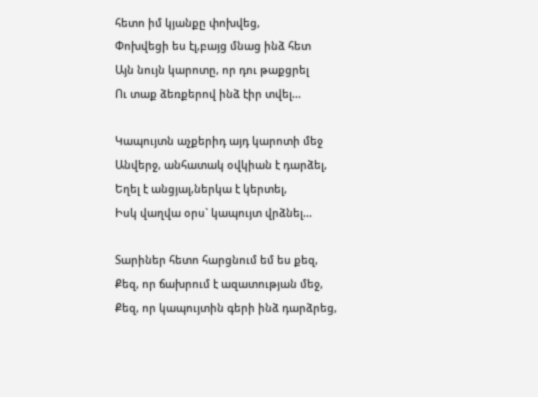հետո իմ կյանքը փոխվեց,
Փոխվեցի ես էլ,բայց մնաց ինձ հետ
Այն նույն կարոտը, որ դու թաքցրել
Ու տաք ձեռքերով ինձ էիր տվել...

Կապույտն աչքերիդ այդ կարոտի մեջ
Անվերջ, անհատակ օվկիան է դարձել,
Եղել է անցյալ,ներկա է կերտել,
Իսկ վաղվա օրս` կապույտ վրձնել...

Տարիներ հետո հարցնում եմ ես քեզ,
Քեզ, որ ճախրում է ազատության մեջ,
Քեզ, որ կապույտին գերի ինձ դարձրեց,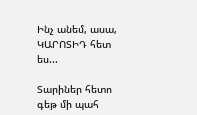Ինչ անեմ, ասա, ԿԱՐՈՏԻԴ հետ ես...

Տարիներ հետո գեթ մի պահ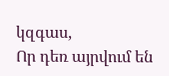կզգաս,
Որ դեռ այրվում են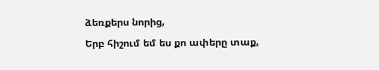ձեռքերս նորից,
Երբ հիշում եմ ես քո ափերը տաք,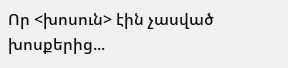Որ <խոսուն> էին չասված խոսքերից...